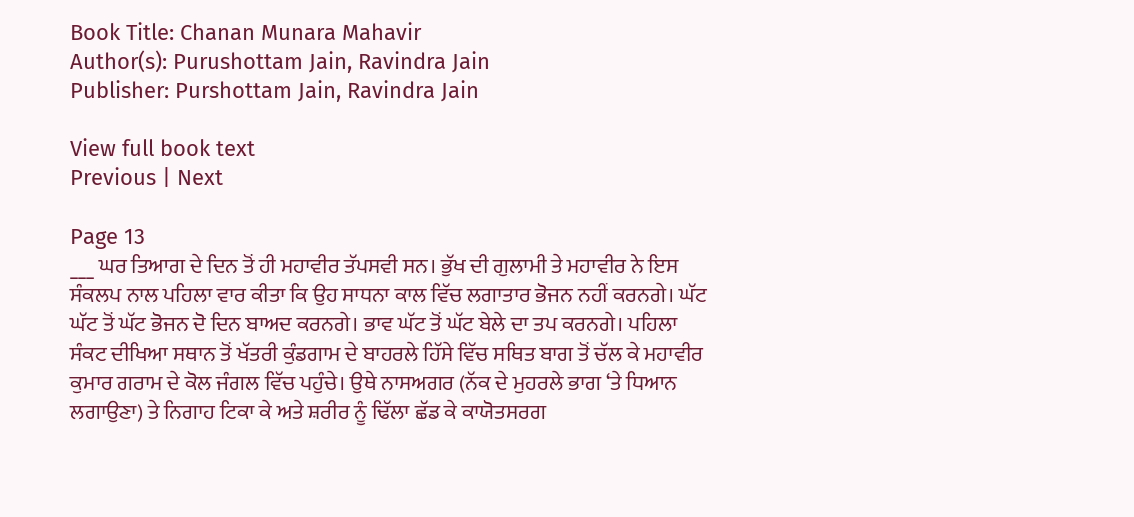Book Title: Chanan Munara Mahavir
Author(s): Purushottam Jain, Ravindra Jain
Publisher: Purshottam Jain, Ravindra Jain

View full book text
Previous | Next

Page 13
___ ਘਰ ਤਿਆਗ ਦੇ ਦਿਨ ਤੋਂ ਹੀ ਮਹਾਵੀਰ ਤੱਪਸਵੀ ਸਨ। ਭੁੱਖ ਦੀ ਗੁਲਾਮੀ ਤੇ ਮਹਾਵੀਰ ਨੇ ਇਸ ਸੰਕਲਪ ਨਾਲ ਪਹਿਲਾ ਵਾਰ ਕੀਤਾ ਕਿ ਉਹ ਸਾਧਨਾ ਕਾਲ ਵਿੱਚ ਲਗਾਤਾਰ ਭੋਜਨ ਨਹੀਂ ਕਰਨਗੇ। ਘੱਟ ਘੱਟ ਤੋਂ ਘੱਟ ਭੋਜਨ ਦੋ ਦਿਨ ਬਾਅਦ ਕਰਨਗੇ। ਭਾਵ ਘੱਟ ਤੋਂ ਘੱਟ ਬੇਲੇ ਦਾ ਤਪ ਕਰਨਗੇ। ਪਹਿਲਾ ਸੰਕਟ ਦੀਖਿਆ ਸਥਾਨ ਤੋਂ ਖੱਤਰੀ ਕੁੰਡਗਾਮ ਦੇ ਬਾਹਰਲੇ ਹਿੱਸੇ ਵਿੱਚ ਸਥਿਤ ਬਾਗ ਤੋਂ ਚੱਲ ਕੇ ਮਹਾਵੀਰ ਕੁਮਾਰ ਗਰਾਮ ਦੇ ਕੋਲ ਜੰਗਲ ਵਿੱਚ ਪਹੁੰਚੇ। ਉਥੇ ਨਾਸਅਗਰ (ਨੱਕ ਦੇ ਮੁਹਰਲੇ ਭਾਗ ‘ਤੇ ਧਿਆਨ ਲਗਾਉਣਾ) ਤੇ ਨਿਗਾਹ ਟਿਕਾ ਕੇ ਅਤੇ ਸ਼ਰੀਰ ਨੂੰ ਢਿੱਲਾ ਛੱਡ ਕੇ ਕਾਯੋਤਸਰਗ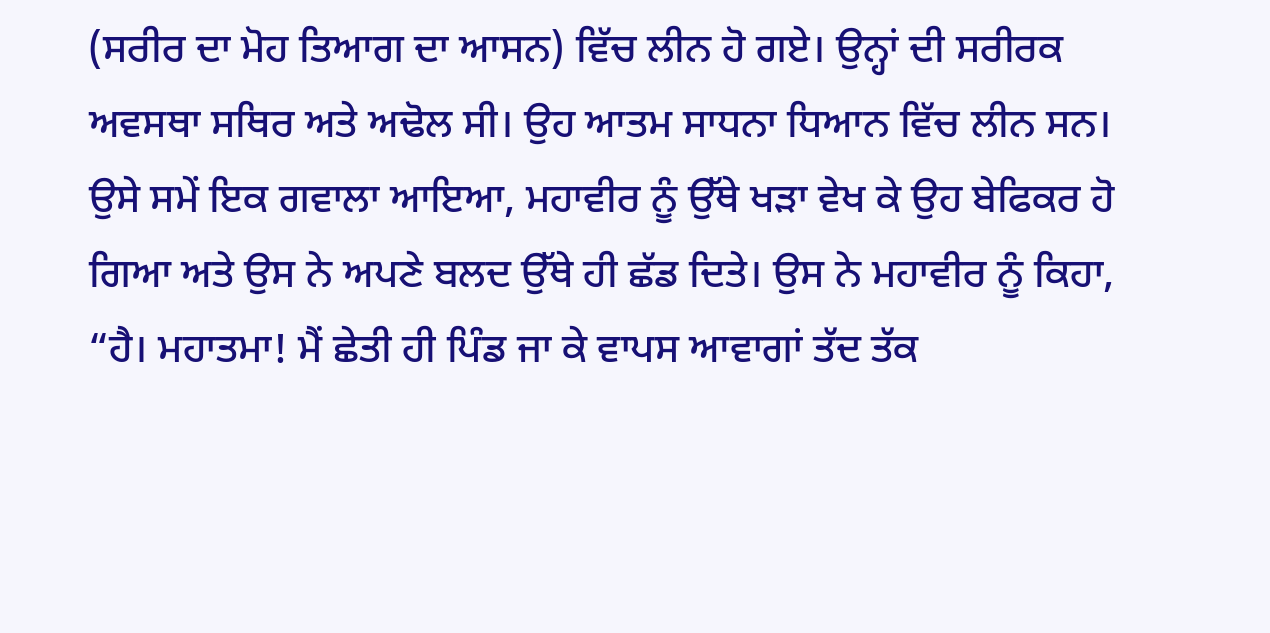(ਸਰੀਰ ਦਾ ਮੋਹ ਤਿਆਗ ਦਾ ਆਸਨ) ਵਿੱਚ ਲੀਨ ਹੋ ਗਏ। ਉਨ੍ਹਾਂ ਦੀ ਸਰੀਰਕ ਅਵਸਥਾ ਸਥਿਰ ਅਤੇ ਅਢੋਲ ਸੀ। ਉਹ ਆਤਮ ਸਾਧਨਾ ਧਿਆਨ ਵਿੱਚ ਲੀਨ ਸਨ। ਉਸੇ ਸਮੇਂ ਇਕ ਗਵਾਲਾ ਆਇਆ, ਮਹਾਵੀਰ ਨੂੰ ਉੱਥੇ ਖੜਾ ਵੇਖ ਕੇ ਉਹ ਬੇਫਿਕਰ ਹੋ ਗਿਆ ਅਤੇ ਉਸ ਨੇ ਅਪਣੇ ਬਲਦ ਉੱਥੇ ਹੀ ਛੱਡ ਦਿਤੇ। ਉਸ ਨੇ ਮਹਾਵੀਰ ਨੂੰ ਕਿਹਾ, “ਹੈ। ਮਹਾਤਮਾ! ਮੈਂ ਛੇਤੀ ਹੀ ਪਿੰਡ ਜਾ ਕੇ ਵਾਪਸ ਆਵਾਗਾਂ ਤੱਦ ਤੱਕ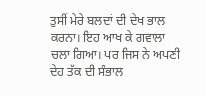ਤੁਸੀਂ ਮੇਰੇ ਬਲਦਾਂ ਦੀ ਦੇਖ ਭਾਲ ਕਰਨਾ। ਇਹ ਆਖ ਕੇ ਗਵਾਲਾ ਚਲਾ ਗਿਆ। ਪਰ ਜਿਸ ਨੇ ਅਪਣੀ ਦੇਹ ਤੱਕ ਦੀ ਸੰਭਾਲ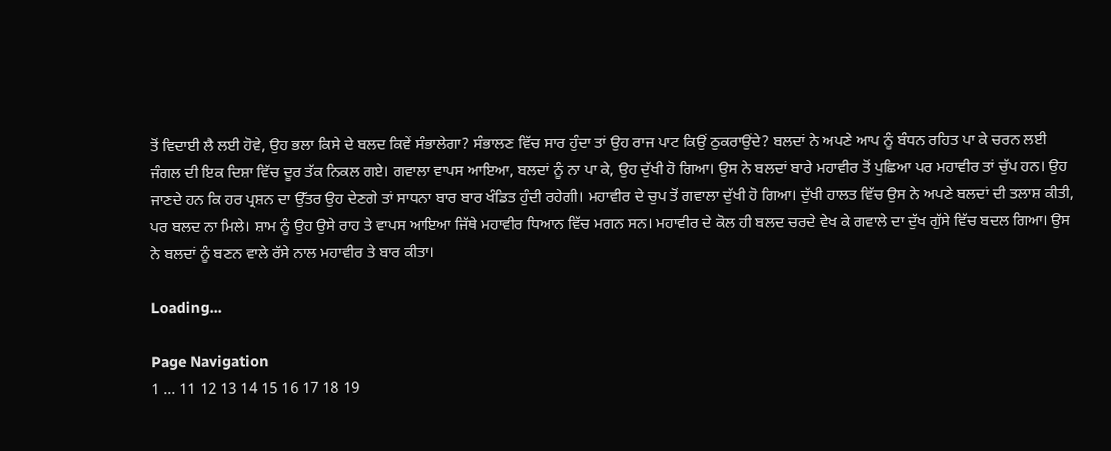ਤੋਂ ਵਿਦਾਈ ਲੈ ਲਈ ਹੋਵੇ, ਉਹ ਭਲਾ ਕਿਸੇ ਦੇ ਬਲਦ ਕਿਵੇਂ ਸੰਭਾਲੇਗਾ? ਸੰਭਾਲਣ ਵਿੱਚ ਸਾਰ ਹੁੰਦਾ ਤਾਂ ਉਹ ਰਾਜ ਪਾਟ ਕਿਉਂ ਠੁਕਰਾਉਂਦੇ? ਬਲਦਾਂ ਨੇ ਅਪਣੇ ਆਪ ਨੂੰ ਬੰਧਨ ਰਹਿਤ ਪਾ ਕੇ ਚਰਨ ਲਈ ਜੰਗਲ ਦੀ ਇਕ ਦਿਸ਼ਾ ਵਿੱਚ ਦੂਰ ਤੱਕ ਨਿਕਲ ਗਏ। ਗਵਾਲਾ ਵਾਪਸ ਆਇਆ, ਬਲਦਾਂ ਨੂੰ ਨਾ ਪਾ ਕੇ, ਉਹ ਦੁੱਖੀ ਹੋ ਗਿਆ। ਉਸ ਨੇ ਬਲਦਾਂ ਬਾਰੇ ਮਹਾਵੀਰ ਤੋਂ ਪੁਛਿਆ ਪਰ ਮਹਾਵੀਰ ਤਾਂ ਚੁੱਪ ਹਨ। ਉਹ ਜਾਣਦੇ ਹਨ ਕਿ ਹਰ ਪ੍ਰਸ਼ਨ ਦਾ ਉੱਤਰ ਉਹ ਦੇਣਗੇ ਤਾਂ ਸਾਧਨਾ ਬਾਰ ਬਾਰ ਖੰਡਿਤ ਹੁੰਦੀ ਰਹੇਗੀ। ਮਹਾਵੀਰ ਦੇ ਚੁਪ ਤੋਂ ਗਵਾਲਾ ਦੁੱਖੀ ਹੋ ਗਿਆ। ਦੁੱਖੀ ਹਾਲਤ ਵਿੱਚ ਉਸ ਨੇ ਅਪਣੇ ਬਲਦਾਂ ਦੀ ਤਲਾਸ਼ ਕੀਤੀ, ਪਰ ਬਲਦ ਨਾ ਮਿਲੇ। ਸ਼ਾਮ ਨੂੰ ਉਹ ਉਸੇ ਰਾਹ ਤੇ ਵਾਪਸ ਆਇਆ ਜਿੱਥੇ ਮਹਾਵੀਰ ਧਿਆਨ ਵਿੱਚ ਮਗਨ ਸਨ। ਮਹਾਵੀਰ ਦੇ ਕੋਲ ਹੀ ਬਲਦ ਚਰਦੇ ਵੇਖ ਕੇ ਗਵਾਲੇ ਦਾ ਦੁੱਖ ਗੁੱਸੇ ਵਿੱਚ ਬਦਲ ਗਿਆ। ਉਸ ਨੇ ਬਲਦਾਂ ਨੂੰ ਬਣਨ ਵਾਲੇ ਰੱਸੇ ਨਾਲ ਮਹਾਵੀਰ ਤੇ ਬਾਰ ਕੀਤਾ।

Loading...

Page Navigation
1 ... 11 12 13 14 15 16 17 18 19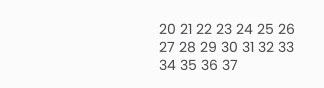20 21 22 23 24 25 26 27 28 29 30 31 32 33 34 35 36 37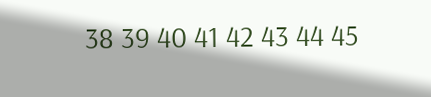38 39 40 41 42 43 44 45